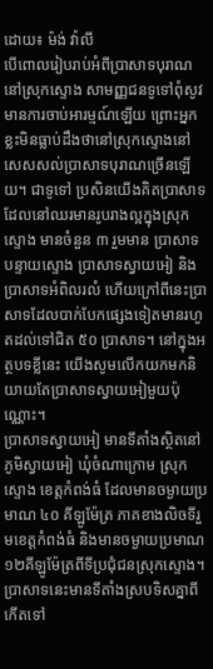ដោយ៖ ម៉ង់ វ៉ាលី
បើពោលរៀបរាប់អំពីប្រាសាទបុរាណនៅស្រុកស្ទោង សាមញ្ញជនទូទៅពុំសូវមានការចាប់អារម្មណ៍ឡើយ ព្រោះអ្នកខ្លះមិនធ្លាប់ដឹងថានៅស្រុកស្ទោងនៅសេសសល់ប្រាសាទបុរាណច្រើនឡើយ។ ជាទូទៅ ប្រសិនយើងគិតប្រាសាទដែលនៅឈរមានរូបរាងល្អក្នុងស្រុកស្ទោង មានចំនួន ៣ រួមមាន ប្រាសាទបន្ទាយស្ទោង ប្រាសាទស្វាយអៀ និងប្រាសាទអំពិលរលំ ហើយក្រៅពីនេះប្រាសាទដែលបាក់បែកផ្សេងទៀតមានរហូតដល់ទៅជិត ៥០ ប្រាសាទ។ នៅក្នុងអត្ថបទខ្លីនេះ យើងសូមលើកយកមកនិយាយតែប្រាសាទស្វាយអៀមួយប៉ុណ្ណោះ។
ប្រាសាទស្វាយអៀ មានទីតាំងស្ថិតនៅភូមិស្វាយអៀ ឃុំចំណាក្រោម ស្រុកស្ទោង ខេត្តកំពង់ធំ ដែលមានចម្ងាយប្រមាណ ៤០ គីឡូម៉ែត្រ ភាគខាងលិចទីរួមខេត្តកំពង់ធំ និងមានចម្ងាយប្រមាណ ១២គីឡូម៉ែត្រពីទីប្រជុំជនស្រុកស្ទោង។ ប្រាសាទនេះមានទីតាំងស្របទិសគ្នាពីកើតទៅ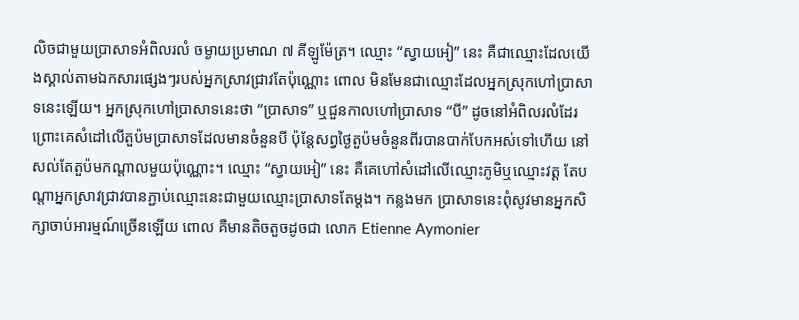លិចជាមួយប្រាសាទអំពិលរលំ ចម្ងាយប្រមាណ ៧ គីឡូម៉ែត្រ។ ឈ្មោះ “ស្វាយអៀ” នេះ គឺជាឈ្មោះដែលយើងស្គាល់តាមឯកសារផ្សេងៗរបស់អ្នកស្រាវជ្រាវតែប៉ុណ្ណោះ ពោល មិនមែនជាឈ្មោះដែលអ្នកស្រុកហៅប្រាសាទនេះឡើយ។ អ្នកស្រុកហៅប្រាសាទនេះថា “ប្រាសាទ” ឬជួនកាលហៅប្រាសាទ “បី” ដូចនៅអំពិលរលំដែរ ព្រោះគេសំដៅលើតួប៉មប្រាសាទដែលមានចំនួនបី ប៉ុន្តែសព្វថ្ងៃតួប៉មចំនួនពីរបានបាក់បែកអស់ទៅហើយ នៅសល់តែតួប៉មកណ្តាលមួយប៉ុណ្ណោះ។ ឈ្មោះ “ស្វាយអៀ” នេះ គឺគេហៅសំដៅលើឈ្មោះភូមិឬឈ្មោះវត្ត តែបណ្តាអ្នកស្រាវជ្រាវបានភ្ជាប់ឈ្មោះនេះជាមួយឈ្មោះប្រាសាទតែម្តង។ កន្លងមក ប្រាសាទនេះពុំសូវមានអ្នកសិក្សាចាប់អារម្មណ៍ច្រើនឡើយ ពោល គឺមានតិចតួចដូចជា លោក Etienne Aymonier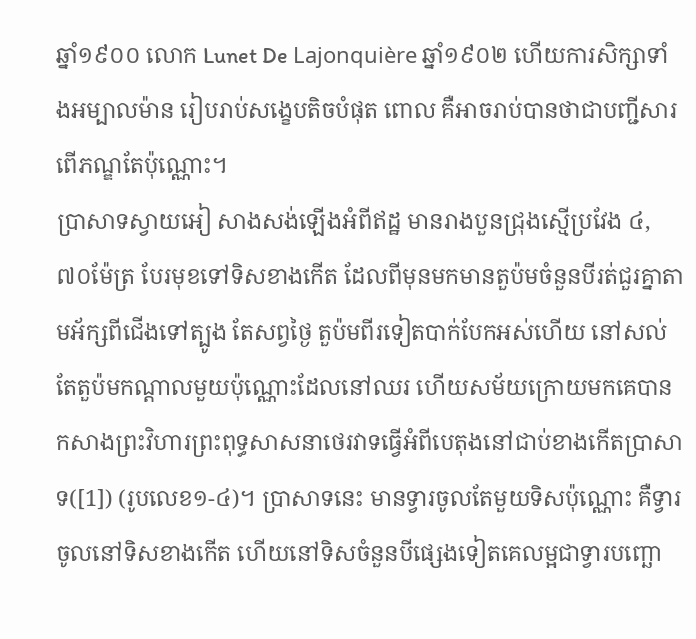ឆ្នាំ១៩០០ លោក Lunet De Lajonquière ឆ្នាំ១៩០២ ហើយការសិក្សាទាំងអម្បាលម៉ាន រៀបរាប់សង្ខេបតិចបំផុត ពោល គឺអាចរាប់បានថាជាបញ្ជីសារពើភណ្ឌតែប៉ុណ្ណោះ។
ប្រាសាទស្វាយអៀ សាងសង់ឡើងអំពីឥដ្ឋ មានរាងបួនជ្រុងស្មើប្រវែង ៤,៧០ម៉ែត្រ បែរមុខទៅទិសខាងកើត ដែលពីមុនមកមានតួប៉មចំនួនបីរត់ជួរគ្នាតាមអ័ក្សពីជើងទៅត្បូង តែសព្វថ្ងៃ តួប៉មពីរទៀតបាក់បែកអស់ហើយ នៅសល់តែតួប៉មកណ្តាលមួយប៉ុណ្ណោះដែលនៅឈរ ហើយសម័យក្រោយមកគេបានកសាងព្រះវិហារព្រះពុទ្ធសាសនាថេរវាទធ្វើអំពីបេតុងនៅជាប់ខាងកើតប្រាសាទ([1]) (រូបលេខ១-៤)។ ប្រាសាទនេះ មានទ្វារចូលតែមួយទិសប៉ុណ្ណោះ គឺទ្វារចូលនៅទិសខាងកើត ហើយនៅទិសចំនួនបីផ្សេងទៀតគេលម្អជាទ្វារបញ្ឆោ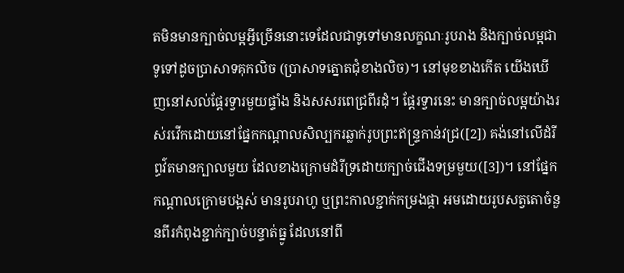តមិនមានក្បាច់លម្អអ្វីច្រើននោះទេដែលជាទូទៅមានលក្ខណៈរូបរាង និងក្បាច់លម្អជាទូទៅដូចប្រាសាទគុកលិច (ប្រាសាទត្នោតជុំខាងលិច)។ នៅមុខខាងកើត យើងឃើញនៅសល់ផ្តែរទ្វារមួយផ្ទាំង និងសសរពេជ្រពីរដុំ។ ផ្តែរទ្វារនេះ មានក្បាច់លម្អយ៉ាងរស់រវើកដោយនៅផ្នែកកណ្តាលសិល្បករឆ្លាក់រូបព្រះឥន្រ្ទកាន់វជ្រ([2]) គង់នៅលើដំរីព្ធវ៌តមានក្បាលមួយ ដែលខាងក្រោមដំរីទ្រដោយក្បាច់ជើងទម្រមួយ([3])។ នៅផ្នែក កណ្តាលក្រោមបង្អស់ មានរូបរាហូ ឬព្រះកាលខ្ជាក់កម្រងផ្កា អមដោយរូបសត្វតោចំនួនពីរកំពុងខ្ជាក់ក្បាច់បន្ទាត់ធ្នូ ដែលនៅពី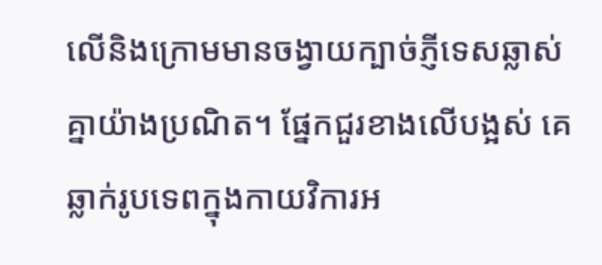លើនិងក្រោមមានចង្វាយក្បាច់ភ្ញីទេសឆ្លាស់គ្នាយ៉ាងប្រណិត។ ផ្នែកជួរខាងលើបង្អស់ គេឆ្លាក់រូបទេពក្នុងកាយវិការអ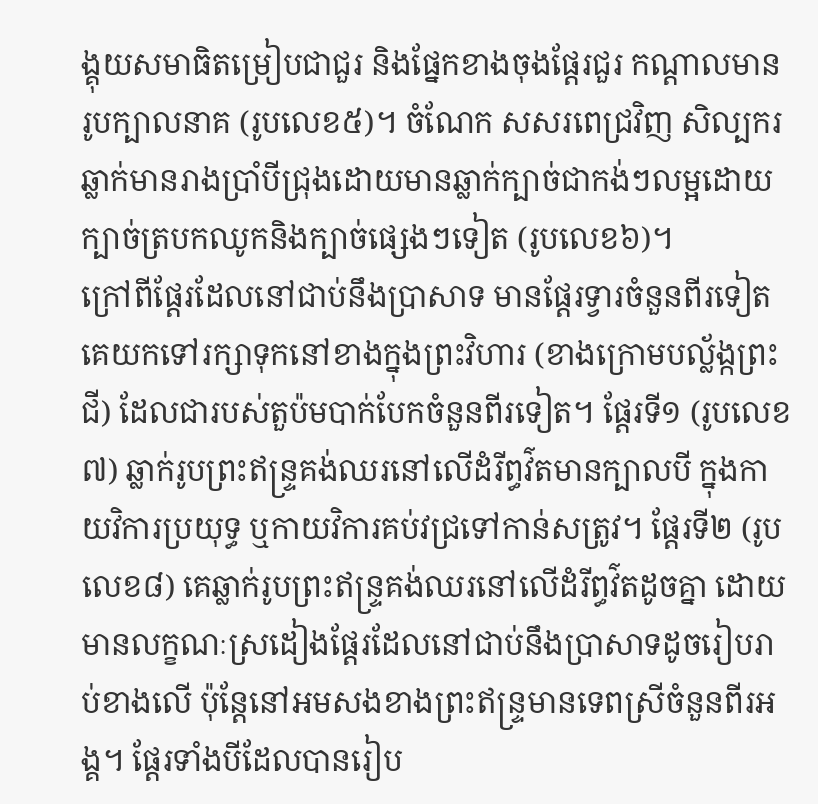ង្គុយសមាធិតម្រៀបជាជួរ និងផ្នែកខាងចុងផ្តែរជួរ កណ្តាលមានរូបក្បាលនាគ (រូបលេខ៥)។ ចំណែក សសរពេជ្រវិញ សិល្បករឆ្លាក់មានរាងប្រាំបីជ្រុងដោយមានឆ្លាក់ក្បាច់ជាកង់ៗលម្អដោយក្បាច់ត្របកឈូកនិងក្បាច់ផ្សេងៗទៀត (រូបលេខ៦)។
ក្រៅពីផ្តែរដែលនៅជាប់នឹងប្រាសាទ មានផ្តែរទ្វារចំនួនពីរទៀត គេយកទៅរក្សាទុកនៅខាងក្នុងព្រះវិហារ (ខាងក្រោមបល្ល័ង្កព្រះជី) ដែលជារបស់តួប៉មបាក់បែកចំនួនពីរទៀត។ ផ្តែរទី១ (រូបលេខ៧) ឆ្លាក់រូបព្រះឥន្រ្ទគង់ឈរនៅលើដំរីព្ធវ៌តមានក្បាលបី ក្នុងកាយវិការប្រយុទ្ធ ឬកាយវិការគប់វជ្រទៅកាន់សត្រូវ។ ផ្តែរទី២ (រូបលេខ៨) គេឆ្លាក់រូបព្រះឥន្រ្ទគង់ឈរនៅលើដំរីព្ធវ៌តដូចគ្នា ដោយមានលក្ខណៈស្រដៀងផ្តែរដែលនៅជាប់នឹងប្រាសាទដូចរៀបរាប់ខាងលើ ប៉ុន្តែនៅអមសងខាងព្រះឥន្រ្ទមានទេពស្រីចំនួនពីរអង្គ។ ផ្តែរទាំងបីដែលបានរៀប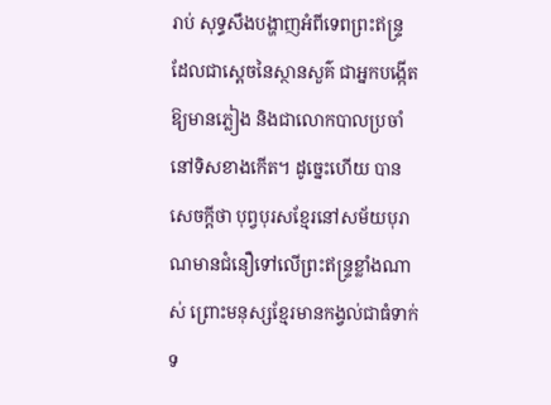រាប់ សុទ្ធសឹងបង្ហាញអំពីទេពព្រះឥន្រ្ទ ដែលជាស្តេចនៃស្ថានសួគ៌ ជាអ្នកបង្កើតឱ្យមានភ្លៀង និងជាលោកបាលប្រចាំនៅទិសខាងកើត។ ដូច្នេះហើយ បានសេចក្តីថា បុព្វបុរសខ្មែរនៅសម័យបុរាណមានជំនឿទៅលើព្រះឥន្រ្ទខ្លាំងណាស់ ព្រោះមនុស្សខ្មែរមានកង្វល់ជាធំទាក់ទ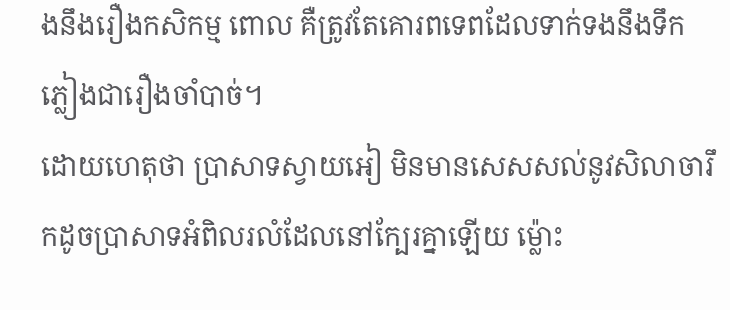ងនឹងរឿងកសិកម្ម ពោល គឺត្រូវតែគោរពទេពដែលទាក់ទងនឹងទឹកភ្លៀងជារឿងចាំបាច់។
ដោយហេតុថា ប្រាសាទស្វាយអៀ មិនមានសេសសល់នូវសិលាចារឹកដូចប្រាសាទអំពិលរលំដែលនៅក្បែរគ្នាឡើយ ម្ល៉ោះ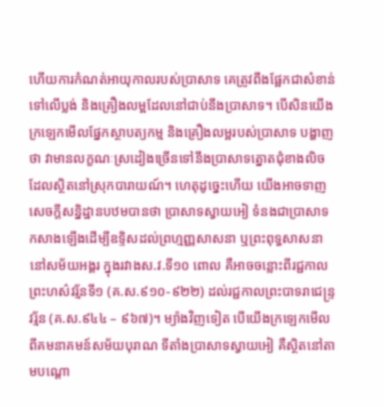ហើយការកំណត់អាយុកាលរបស់ប្រាសាទ គេត្រូវពឹងផ្អែកជាសំខាន់ទៅលើប្លង់ និងគ្រឿងលម្អដែលនៅជាប់នឹងប្រាសាទ។ បើសិនយើងក្រឡេកមើលផ្នែកស្ថាបត្យកម្ម និងគ្រឿងលម្អរបស់ប្រាសាទ បង្ហាញថា វាមានលក្ខណៈស្រដៀងច្រើនទៅនឹងប្រាសាទត្នោតជុំខាងលិច ដែលស្ថិតនៅស្រុកបារាយណ៍។ ហេតុដូច្នេះហើយ យើងអាចទាញ សេចក្តីសន្និដ្ឋានបឋមបានថា ប្រាសាទស្វាយអៀ ទំនងជាប្រាសាទកសាងឡើងដើម្បីឧទ្ទិសដល់ព្រហ្មញ្ញសាសនា ឬព្រះពុទ្ធសាសនា នៅសម័យអង្គរ ក្នុងរវាងស.វ.ទី១០ ពោល គឺអាចចន្លោះពីរជ្ជកាលព្រះហស៌វរ្ម័នទី១ (គ.ស.៩១០-៩២២) ដល់រជ្ជកាលព្រះបាទរាជេន្រ្ទវរ្ម័ន (គ.ស.៩៤៤ – ៩៦៧)។ ម្យ៉ាងវិញទៀត បើយើងក្រឡេកមើលពីគមនាគមន៍សម័យបុរាណ ទីតាំងប្រាសាទស្វាយអៀ គឺស្ថិតនៅតាមបណ្តោ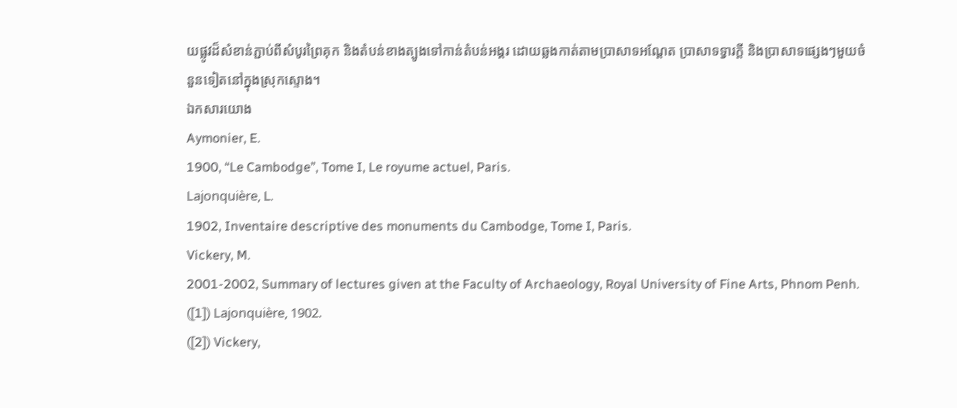យផ្លូវដ៏សំខាន់ភ្ជាប់ពីសំបូរព្រៃគុក និងតំបន់ខាងត្បូងទៅកាន់តំបន់អង្គរ ដោយឆ្លងកាត់តាមប្រាសាទអណ្តែត ប្រាសាទទ្វារក្តី និងប្រាសាទផ្សេងៗមួយចំនួនទៀតនៅក្នុងស្រុកស្ទោង។
ឯកសារយោង
Aymonier, E.
1900, “Le Cambodge”, Tome I, Le royume actuel, Paris.
Lajonquière, L.
1902, Inventaire descriptive des monuments du Cambodge, Tome I, Paris.
Vickery, M.
2001-2002, Summary of lectures given at the Faculty of Archaeology, Royal University of Fine Arts, Phnom Penh.
([1]) Lajonquière, 1902.
([2]) Vickery,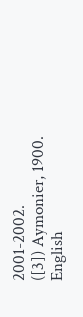2001-2002.
([3]) Aymonier, 1900.
English